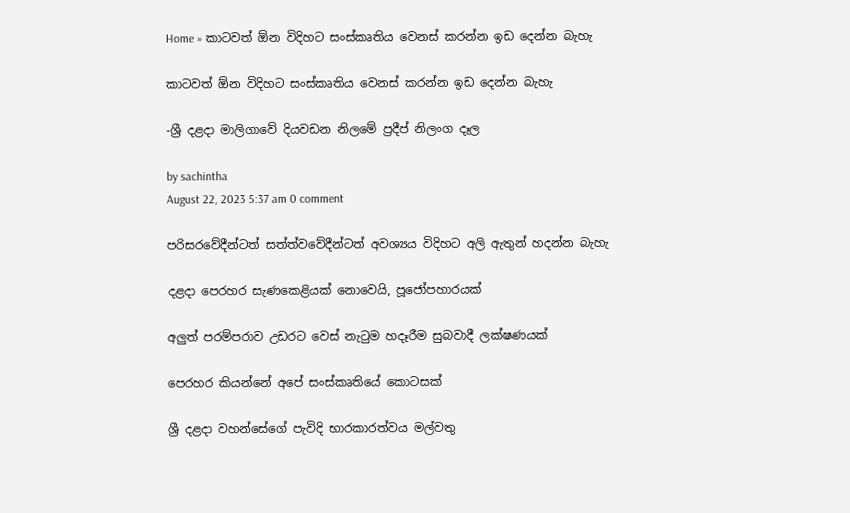Home » කාටවත් ඕන විදිහට සංස්කෘතිය වෙනස් කරන්න ඉඩ දෙන්න බැහැ

කාටවත් ඕන විදිහට සංස්කෘතිය වෙනස් කරන්න ඉඩ දෙන්න බැහැ

-ශ්‍රී දළදා මාලිගාවේ දියවඩන නිලමේ ප්‍රදීප් නිලංග දෑල

by sachintha
August 22, 2023 5:37 am 0 comment

පරිසරවේදීන්ටත් සත්ත්වවේදීන්ටත් අවශ්‍යය විදිහට අලි ඇතුන් හදන්න බැහැ

දළදා පෙරහර සැණකෙළියක් නොවෙයි, පූජෝපහාරයක්

අලුත් පරම්පරාව උඩරට වෙස් නැටුම හදෑරීම සුබවාදී ලක්ෂණයක්

පෙරහර කියන්නේ අපේ සංස්කෘතියේ කොටසක්

ශ්‍රී දළදා වහන්සේගේ පැවිදි භාරකාරත්වය මල්වතු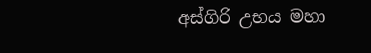අස්ගිරි උභය මහා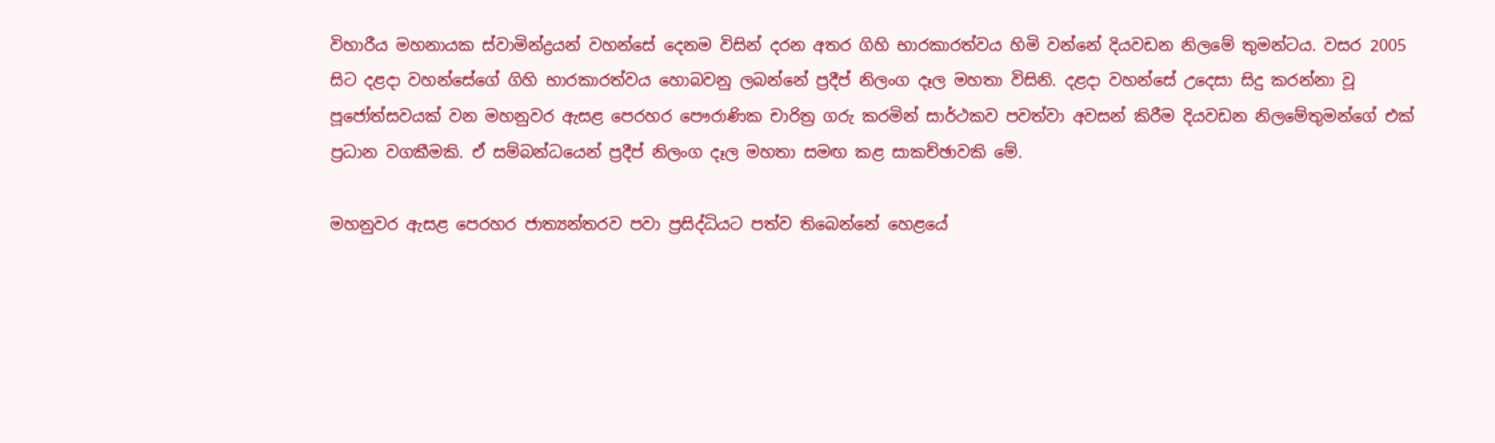විහාරීය මහනායක ස්වාමින්ද්‍රයන් වහන්සේ දෙනම විසින් දරන අතර ගිහි භාරකාරත්වය හිමි වන්නේ දියවඩන නිලමේ තුමන්ටය. වසර 2005 සිට දළදා වහන්සේගේ ගිහි භාරකාරත්වය හොබවනු ලබන්නේ ප්‍රදීප් නිලංග දෑල මහතා විසිනි. දළදා වහන්සේ උදෙසා සිදු කරන්නා වූ පූජෝත්සවයක් වන මහනුවර ඇසළ පෙරහර පෞරාණික චාරිත්‍ර ගරු කරමින් සාර්ථකව පවත්වා අවසන් කිරීම දියවඩන නිලමේතුමන්ගේ එක් ප්‍රධාන වගකීමකි. ඒ සම්බන්ධයෙන් ප්‍රදීප් නිලංග දෑල මහතා සමඟ කළ සාකච්ඡාවකි මේ.

මහනුවර ඇසළ පෙරහර ජාත්‍යන්තරව පවා ප්‍රසිද්ධියට පත්ව තිබෙන්නේ හෙළයේ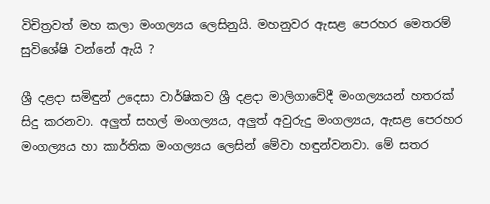විචිත්‍රවත් මහ කලා මංගල්‍යය ලෙසිනුයි. මහනුවර ඇසළ පෙරහර මෙතරම් සුවිශේෂි වන්නේ ඇයි ?

ශ්‍රී දළදා සමිඳුන් උදෙසා වාර්ෂිකව ශ්‍රී දළදා මාලිගාවේදී මංගල්‍යයන් හතරක් සිදු කරනවා. අලුත් සහල් මංගල්‍යය, අලුත් අවුරුදු මංගල්‍යය, ඇසළ පෙරහර මංගල්‍යය හා කාර්තික මංගල්‍යය ලෙසින් මේවා හඳුන්වනවා. මේ සතර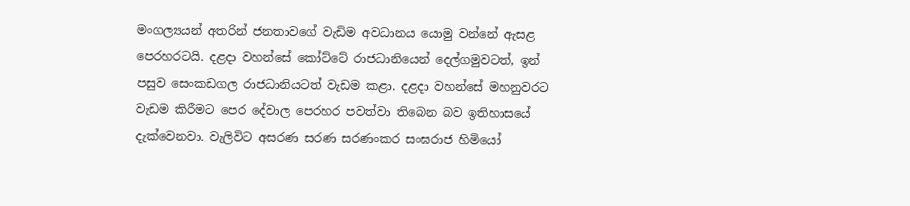මංගල්‍යයන් අතරින් ජනතාවගේ වැඩිම අවධානය යොමු වන්නේ ඇසළ පෙරහරටයි. දළදා වහන්සේ කෝට්ටේ රාජධානියෙන් දෙල්ගමුවටත්, ඉන් පසුව සෙංකඩගල රාජධානියටත් වැඩම කළා. දළදා වහන්සේ මහනුවරට වැඩම කිරීමට පෙර දේවාල පෙරහර පවත්වා තිබෙන බව ඉතිහාසයේ දැක්වෙනවා. වැලිවිට අසරණ සරණ සරණංකර සංඝරාජ හිමියෝ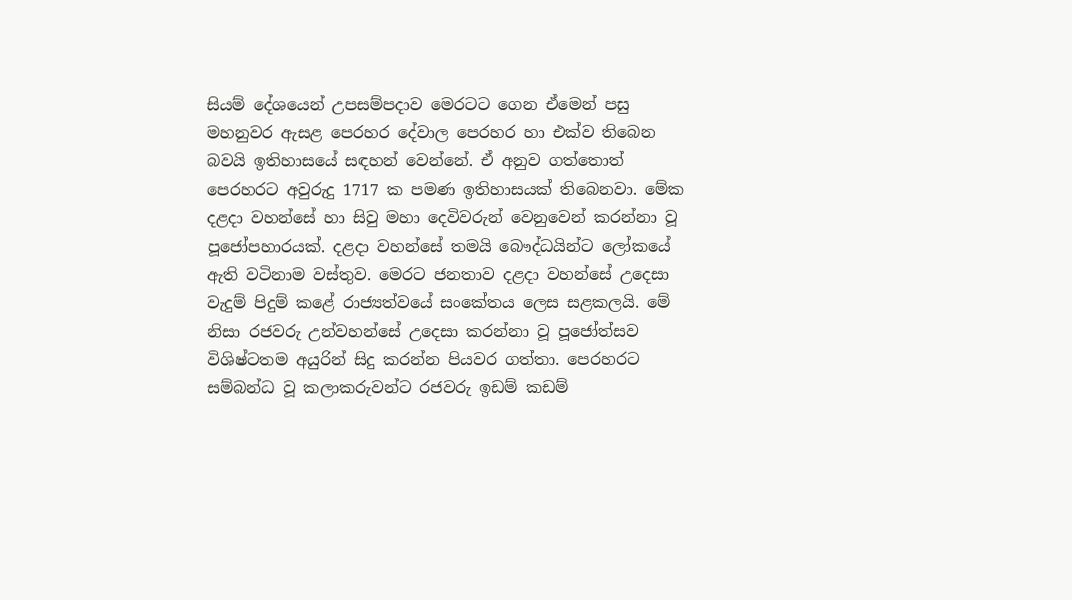සියම් දේශයෙන් උපසම්පදාව මෙරටට ගෙන ඒමෙන් පසු මහනුවර ඇසළ පෙරහර දේවාල පෙරහර හා එක්ව තිබෙන බවයි ඉතිහාසයේ සඳහන් වෙන්නේ. ඒ අනුව ගත්තොත් පෙරහරට අවුරුදු 1717 ක පමණ ඉතිහාසයක් තිබෙනවා. මේක දළදා වහන්සේ හා සිවු මහා දෙවිවරුන් වෙනුවෙන් කරන්නා වූ පූජෝපහාරයක්. දළදා වහන්සේ තමයි බෞද්ධයින්ට ලෝකයේ ඇති වටිනාම වස්තුව. මෙරට ජනතාව දළදා වහන්සේ උදෙසා වැදුම් පිදුම් කළේ රාජ්‍යත්වයේ සංකේතය ලෙස සළකලයි. මේ නිසා රජවරු උන්වහන්සේ උදෙසා කරන්නා වූ පූජෝත්සව විශිෂ්ටතම අයුරින් සිදු කරන්න පියවර ගත්තා. පෙරහරට සම්බන්ධ වූ කලාකරුවන්ට රජවරු ඉඩම් කඩම්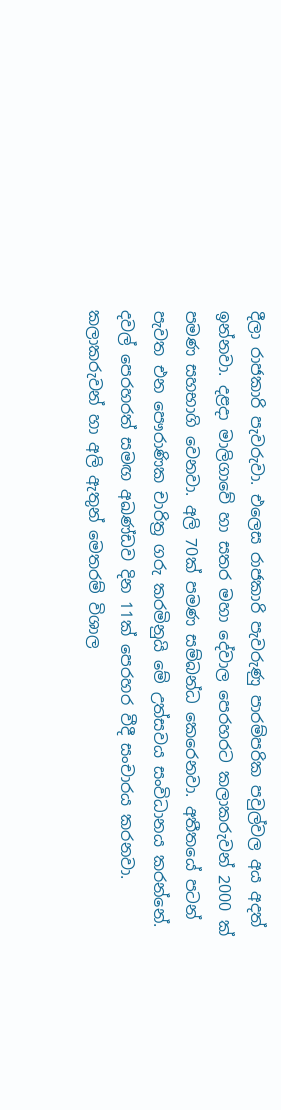දීලා රාජකාරි පැවරුවා. එලෙස රාජකාරි පැවරුණු පාරම්පරික පවුල්වල අය අදත් ඉන්නවා. දළදා මාලිගාවේ හා සතර මහා දේවාල පෙරහරට කලාකරුවන් 2000 ක් පමණ සහභාගි වෙනවා. අලි 70ක් පමණ සම්බන්ධ කෙරෙනවා. අතීතයේ පටන් පැවත එන පෞරාණික චාරිත්‍ර ගරු කරමිනුයි මේ උත්සවය සංවිධානය කරන්නේ. දවල් පෙරහරත් සමඟ අඛණ්ඩව දින 11ක් පෙරහර වීදී සංචාරය කරනවා. කලාකරුවන් හා අලි ඇතුන් මෙතරම් විශාල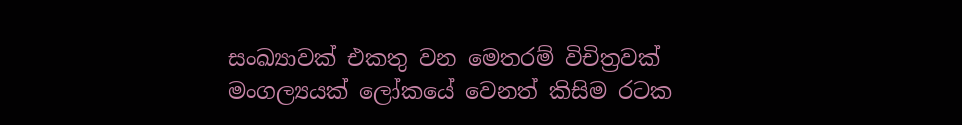සංඛ්‍යාවක් එකතු වන මෙතරම් විචිත්‍රවක් මංගල්‍යයක් ලෝකයේ වෙනත් කිසිම රටක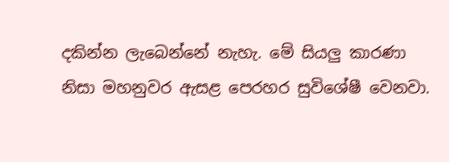දකින්න ලැබෙන්නේ නැහැ. මේ සියලු කාරණා නිසා මහනුවර ඇසළ පෙරහර සුවිශේෂී වෙනවා.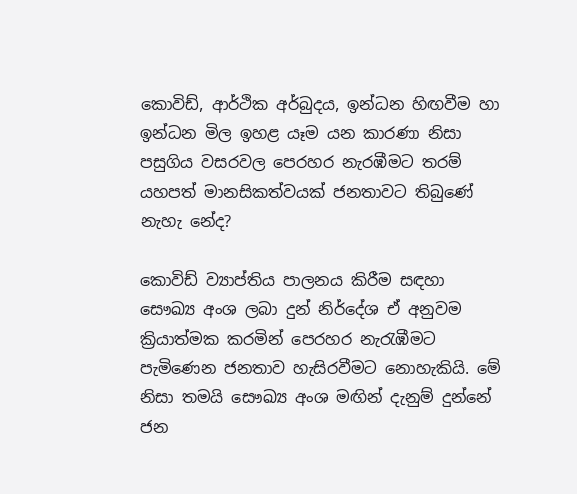කොවිඩ්, ආර්ථික අර්බුදය, ඉන්ධන හිඟවීම හා ඉන්ධන මිල ඉහළ යෑම යන කාරණා නිසා පසුගිය වසරවල පෙරහර නැරඹීමට තරම් යහපත් මානසිකත්වයක් ජනතාවට තිබුණේ නැහැ නේද?

කොවිඩ් ව්‍යාප්තිය පාලනය කිරීම සඳහා සෞඛ්‍ය අංශ ලබා දුන් නිර්දේශ ඒ අනුවම ක්‍රියාත්මක කරමින් පෙරහර නැරැඹීමට පැමිණෙන ජනතාව හැසිරවීමට නොහැකියි. මේ නිසා තමයි සෞඛ්‍ය අංශ මඟින් දැනුම් දුන්නේ ජන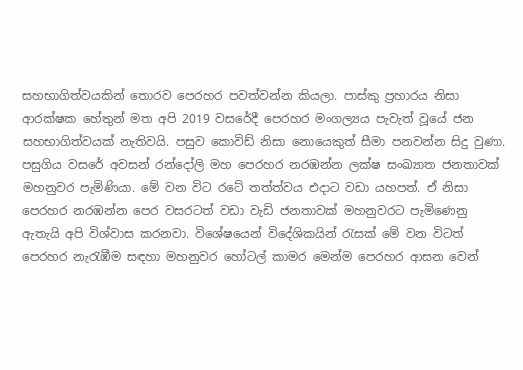සහභාගිත්වයකින් තොරව පෙරහර පවත්වන්න කියලා. පාස්කු ප්‍රහාරය නිසා ආරක්ෂක හේතුන් මත අපි 2019 වසරේදී පෙරහර මංගල්‍යය පැවැත් වූයේ ජන සහභාගිත්වයක් නැතිවයි. පසුව කොවිඩ් නිසා නොයෙකුත් සීමා පනවන්න සිදු වුණා. පසුගිය වසරේ අවසන් රන්දෝලි මහ පෙරහර නරඹන්න ලක්ෂ සංඛ්‍යාත ජනතාවක් මහනුවර පැමිණියා. මේ වන විට රටේ තත්ත්වය එදාට වඩා යහපත්. ඒ නිසා පෙරහර නරඹන්න පෙර වසරටත් වඩා වැඩි ජනතාවක් මහනුවරට පැමිණෙනු ඇතැයි අපි විශ්වාස කරනවා. විශේෂයෙන් විදේශිකයින් රැසක් මේ වන විටත් පෙරහර නැරැඹීම සඳහා මහනුවර හෝටල් කාමර මෙන්ම පෙරහර ආසන වෙන්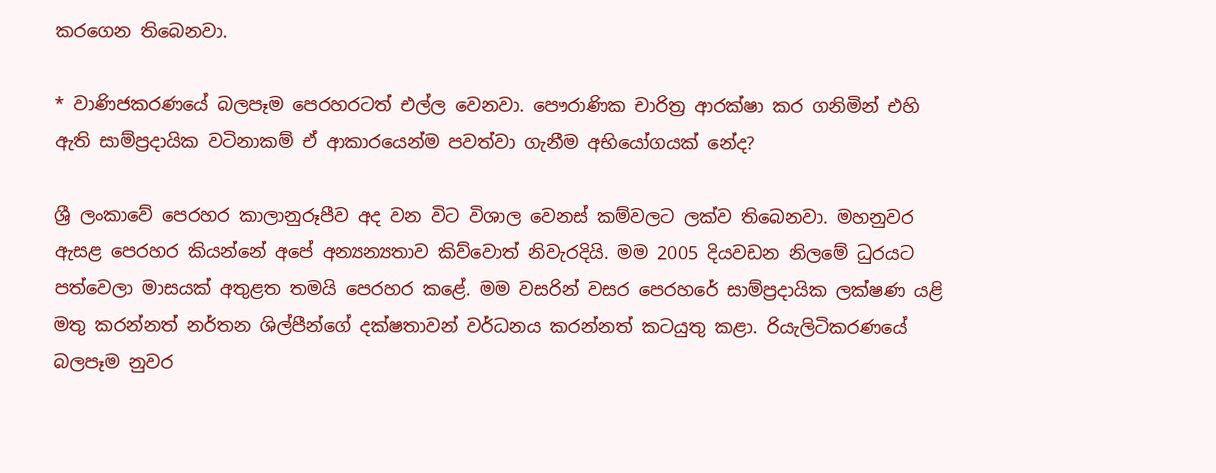කරගෙන තිබෙනවා.

* වාණිජකරණයේ බලපෑම පෙරහරටත් එල්ල වෙනවා. පෞරාණික චාරිත්‍ර ආරක්ෂා කර ගනිමින් එහි ඇති සාම්ප්‍රදායික වටිනාකම් ඒ ආකාරයෙන්ම පවත්වා ගැනීම අභියෝගයක් නේද?

ශ්‍රී ලංකාවේ පෙරහර කාලානුරූපීව අද වන විට විශාල වෙනස් කම්වලට ලක්ව තිබෙනවා. මහනුවර ඇසළ පෙරහර කියන්නේ අපේ අන්‍යන්‍යතාව කිව්වොත් නිවැරදියි. මම 2005 දියවඩන නිලමේ ධුරයට පත්වෙලා මාසයක් අතුළත තමයි පෙරහර කළේ. මම වසරින් වසර පෙරහරේ සාම්ප්‍රදායික ලක්ෂණ යළි මතු කරන්නත් නර්තන ශිල්පීන්ගේ දක්ෂතාවන් වර්ධනය කරන්නත් කටයුතු කළා. රියැලිටිකරණයේ බලපෑම නුවර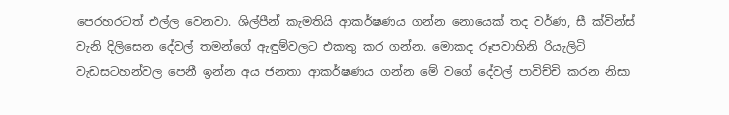පෙරහරටත් එල්ල වෙනවා. ශිල්පීන් කැමතියි ආකර්ෂණය ගන්න නොයෙක් තද වර්ණ, සී ක්වින්ස් වැනි දිලිසෙන දේවල් තමන්ගේ ඇඳුම්වලට එකතු කර ගන්න. මොකද රූපවාහිනි රියැලිටි වැඩසටහන්වල පෙනී ඉන්න අය ජනතා ආකර්ෂණය ගන්න මේ වගේ දේවල් පාවිච්චි කරන නිසා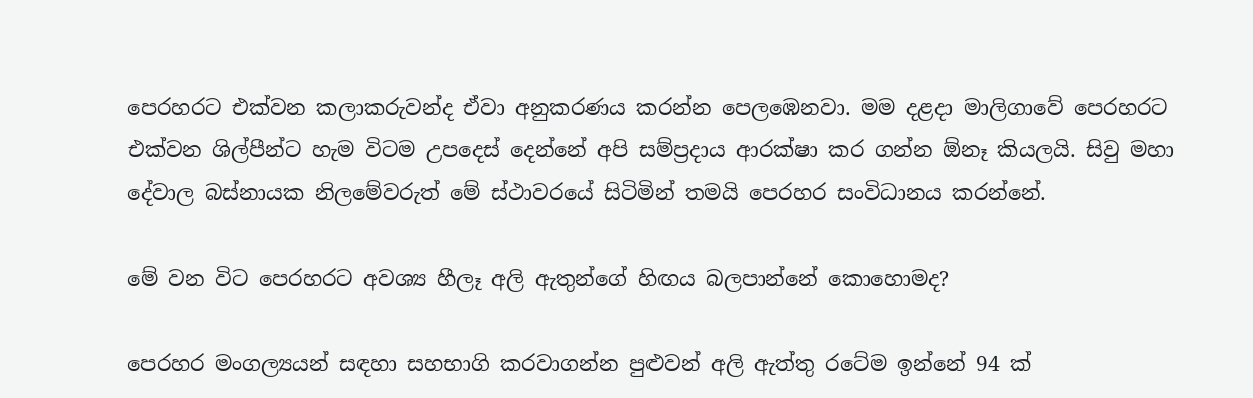පෙරහරට එක්වන කලාකරුවන්ද ඒවා අනුකරණය කරන්න පෙලඹෙනවා. මම දළදා මාලිගාවේ පෙරහරට එක්වන ශිල්පීන්ට හැම විටම උපදෙස් දෙන්නේ අපි සම්ප්‍රදාය ආරක්ෂා කර ගන්න ඕනෑ කියලයි. සිවු මහා දේවාල බස්නායක නිලමේවරුත් මේ ස්ථාවරයේ සිටිමින් තමයි පෙරහර සංවිධානය කරන්නේ.

මේ වන විට පෙරහරට අවශ්‍ය හීලෑ අලි ඇතුන්ගේ හිඟය බලපාන්නේ කොහොමද?

පෙරහර මංගල්‍යයන් සඳහා සහභාගි කරවාගන්න පුළුවන් අලි ඇත්තු රටේම ඉන්නේ 94 ක්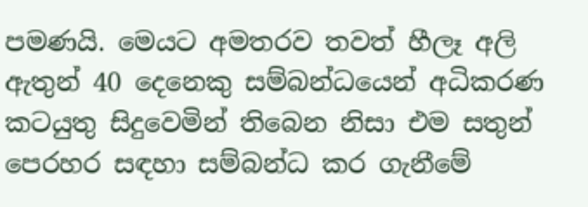පමණයි. මෙයට අමතරව තවත් හීලෑ අලි ඇතුන් 40 දෙනෙකු සම්බන්ධයෙන් අධිකරණ කටයුතු සිදුවෙමින් තිබෙන නිසා එම සතුන් පෙරහර සඳහා සම්බන්ධ කර ගැනීමේ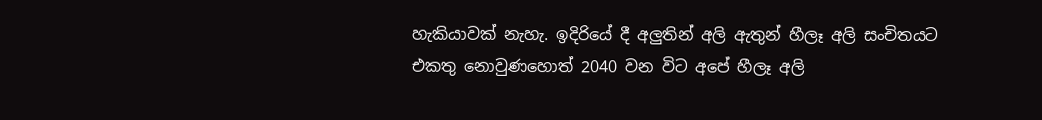හැකියාවක් නැහැ. ඉදිරියේ දී අලුතින් අලි ඇතුන් හීලෑ අලි සංචිතයට එකතු නොවුණහොත් 2040 වන විට අපේ හීලෑ අලි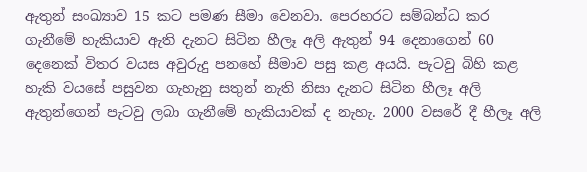ඇතුන් සංඛ්‍යාව 15 කට පමණ සීමා වෙනවා. පෙරහරට සම්බන්ධ කර ගැනීමේ හැකියාව ඇති දැනට සිටින හීලෑ අලි ඇතුන් 94 දෙනාගෙන් 60 දෙනෙක් විතර වයස අවුරුදු පනහේ සීමාව පසු කළ අයයි. පැටවු බිහි කළ හැකි වයසේ පසුවන ගැහැනු සතුන් නැති නිසා දැනට සිටින හීලෑ අලි ඇතුන්ගෙන් පැටවු ලබා ගැනීමේ හැකියාවක් ද නැහැ. 2000 වසරේ දී හීලෑ අලි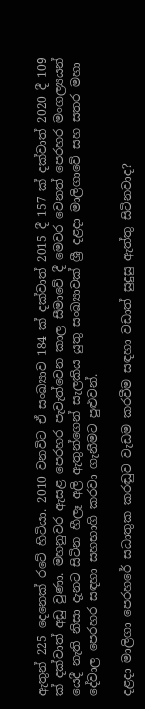ඇතුන් 225 දෙනෙක් රටේ හිටියා. 2010 වනවිට ඒ සංඛ්‍යාව 184 ක් දක්වාත් 2015 දී 157 ක් දක්වාත් 2020 දී 109 ක් දක්වාත් අඩු වුණා. මහනුවර ඇසළ පෙරහර පැවැත්වෙන කාල සීමාවේ දී මෙවර වෙනත් පෙරහර මංගල්‍යයන් යෙදී නැති නිසා දැනට සිටින හීලෑ අලි ඇතුන්ගෙන් සැලකිය යුතු සංඛ්‍යාවක් ශ්‍රී දළදා මාලිගාවේ සහ සතර මහා දේවාල පෙරහර සඳහා සහභාගි කරවා ගැනීමට පුළුවන්.

දළදා මාලිගා පෙරහරේ සධාතුක කරඬුව වැඩම කරවීම සඳහා වඩාත් සුදුසු ඇත්තු සිටිනවාද?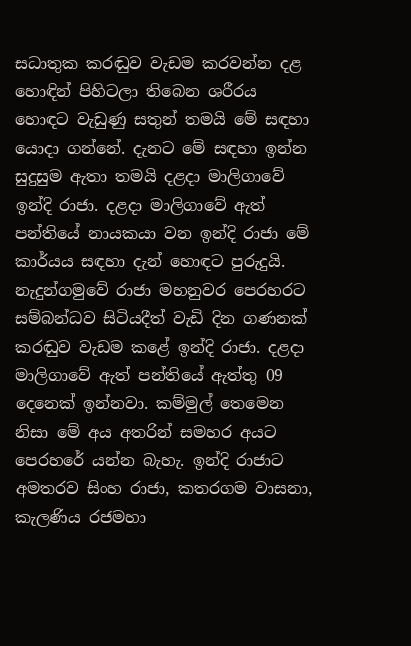සධාතුක කරඬුව වැඩම කරවන්න දළ හොඳින් පිහිටලා තිබෙන ශරීරය හොඳට වැඩුණු සතුන් තමයි මේ සඳහා යොදා ගන්නේ. දැනට මේ සඳහා ඉන්න සුදුසුම ඇතා තමයි දළදා මාලිගාවේ ඉන්දි රාජා. දළදා මාලිගාවේ ඇත් පන්තියේ නායකයා වන ඉන්දි රාජා මේ කාර්යය සඳහා දැන් හොඳට පුරුදුයි. නැදුන්ගමුවේ රාජා මහනුවර පෙරහරට සම්බන්ධව සිටියදීත් වැඩි දින ගණනක් කරඬුව වැඩම කළේ ඉන්දි රාජා. දළදා මාලිගාවේ ඇත් පන්තියේ ඇත්තු 09 දෙනෙක් ඉන්නවා. කම්මුල් තෙමෙන නිසා මේ අය අතරින් සමහර අයට පෙරහරේ යන්න බැහැ. ඉන්දි රාජාට අමතරව සිංහ රාජා, කතරගම වාසනා, කැලණිය රජමහා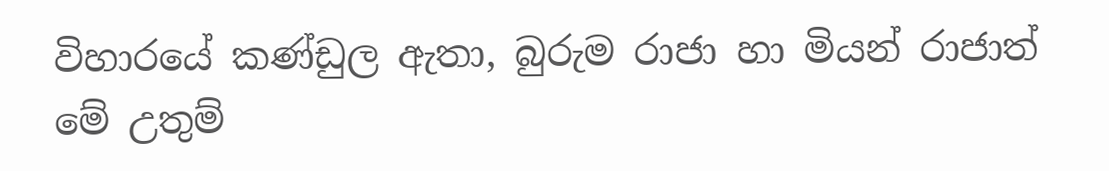විහාරයේ කණ්ඩුල ඇතා, බුරුම රාජා හා මියන් රාජාත් මේ උතුම්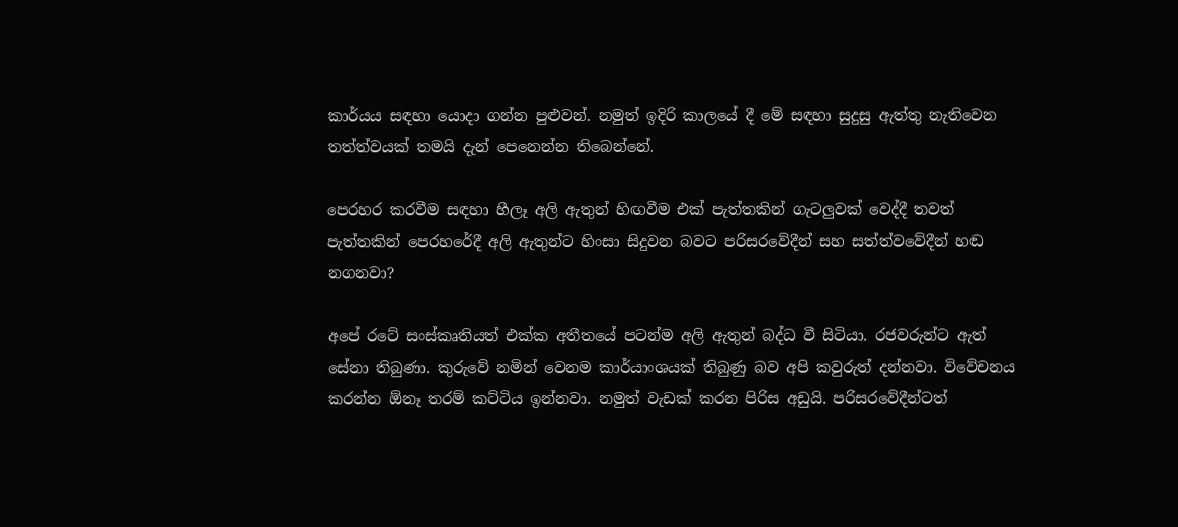කාර්යය සඳහා යොදා ගන්න පුළුවන්. නමුත් ඉදිරි කාලයේ දී මේ සඳහා සුදුසු ඇත්තු නැතිවෙන තත්ත්වයක් තමයි දැන් පෙනෙන්න තිබෙන්නේ.

පෙරහර කරවීම සඳහා හීලෑ අලි ඇතුන් හිඟවීම එක් පැත්තකින් ගැටලුවක් වෙද්දී තවත් පැත්තකින් පෙරහරේදී අලි ඇතුන්ට හිංසා සිදුවන බවට පරිසරවේදීන් සහ සත්ත්වවේදීන් හඬ නගනවා?

අපේ රටේ සංස්කෘතියත් එක්ක අතීතයේ පටන්ම අලි ඇතුන් බද්ධ වී සිටියා. රජවරුන්ට ඇත් සේනා තිබුණා. කුරුවේ නමින් වෙනම කාර්යාංශයක් තිබුණු බව අපි කවුරුත් දන්නවා. විවේචනය කරන්න ඕනෑ තරම් කට්ටිය ඉන්නවා. නමුත් වැඩක් කරන පිරිස අඩුයි. පරිසරවේදීන්ටත්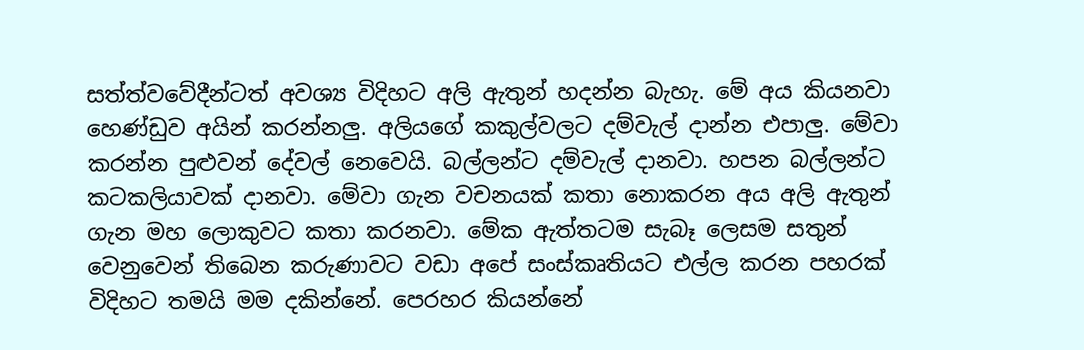සත්ත්වවේදීන්ටත් අවශ්‍ය විදිහට අලි ඇතුන් හදන්න බැහැ. මේ අය කියනවා හෙණ්ඩුව අයින් කරන්නලු. අලියගේ කකුල්වලට දම්වැල් දාන්න එපාලු. මේවා කරන්න පුළුවන් දේවල් නෙවෙයි. බල්ලන්ට දම්වැල් දානවා. හපන බල්ලන්ට කටකලියාවක් දානවා. මේවා ගැන වචනයක් කතා නොකරන අය අලි ඇතුන් ගැන මහ ලොකුවට කතා කරනවා. මේක ඇත්තටම සැබෑ ලෙසම සතුන් වෙනුවෙන් තිබෙන කරුණාවට වඩා අපේ සංස්කෘතියට එල්ල කරන පහරක් විදිහට තමයි මම දකින්නේ. පෙරහර කියන්නේ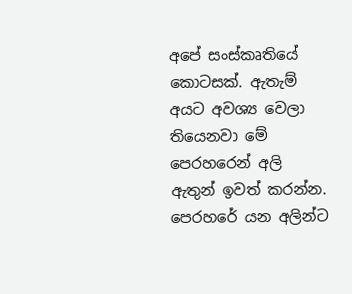අපේ සංස්කෘතියේ කොටසක්. ඇතැම් අයට අවශ්‍ය වෙලා තියෙනවා මේ පෙරහරෙන් අලි ඇතුන් ඉවත් කරන්න. පෙරහරේ යන අලින්ට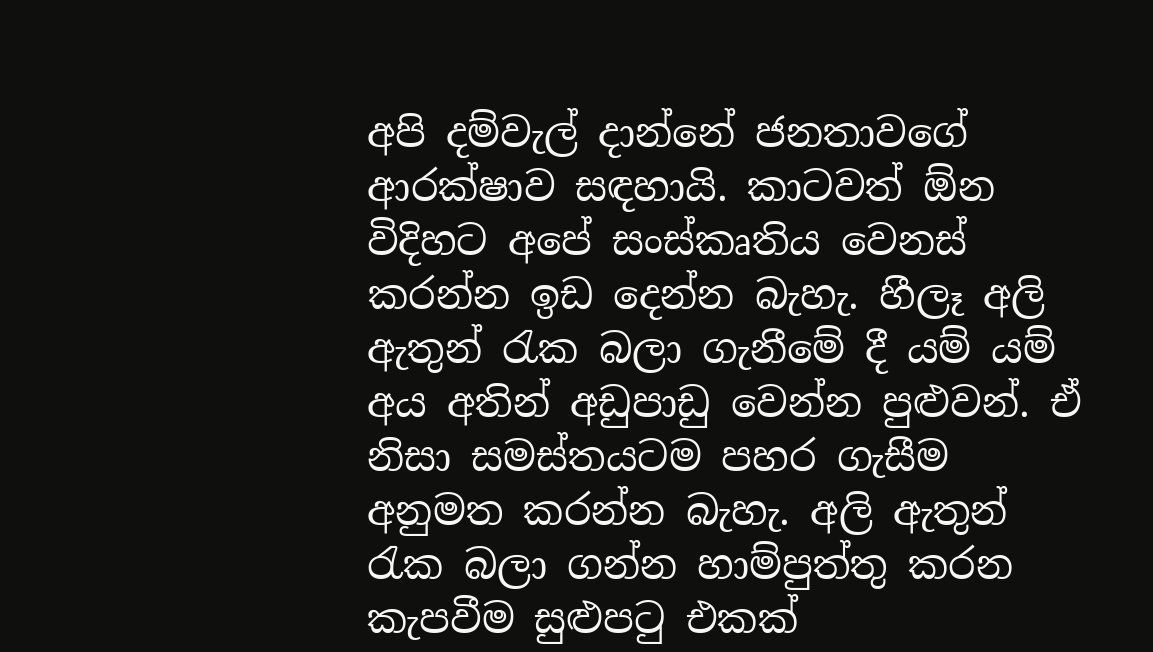අපි දම්වැල් දාන්නේ ජනතාවගේ ආරක්ෂාව සඳහායි. කාටවත් ඕන විදිහට අපේ සංස්කෘතිය වෙනස් කරන්න ඉඩ දෙන්න බැහැ. හීලෑ අලි ඇතුන් රැක බලා ගැනීමේ දී යම් යම් අය අතින් අඩුපාඩු වෙන්න පුළුවන්. ඒ නිසා සමස්තයටම පහර ගැසීම අනුමත කරන්න බැහැ. අලි ඇතුන් රැක බලා ගන්න හාම්පුත්තු කරන කැපවීම සුළුපටු එකක්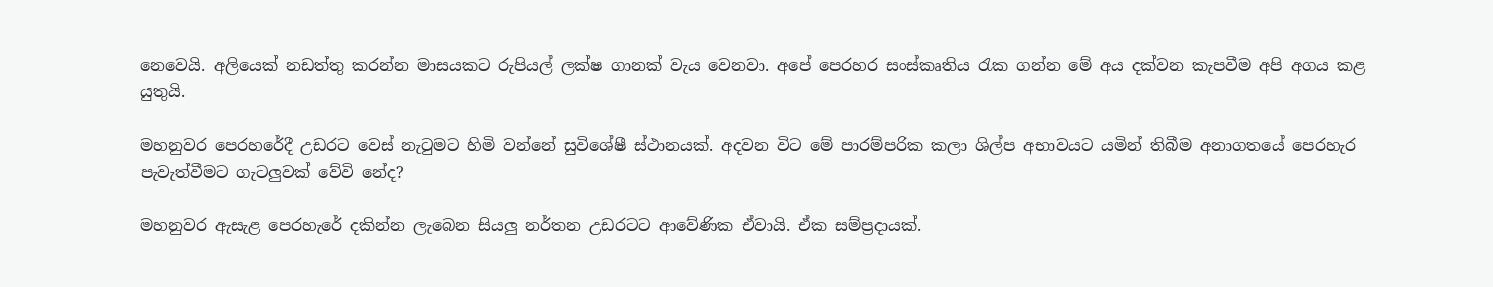නෙවෙයි. අලියෙක් නඩත්තු කරන්න මාසයකට රුපියල් ලක්ෂ ගානක් වැය වෙනවා. අපේ පෙරහර සංස්කෘතිය රැක ගන්න මේ අය දක්වන කැපවීම අපි අගය කළ යුතුයි.

මහනුවර පෙරහරේදී උඩරට වෙස් නැටුමට හිමි වන්නේ සුවිශේෂී ස්ථානයක්. අදවන විට මේ පාරම්පරික කලා ශිල්ප අභාවයට යමින් තිබීම අනාගතයේ පෙරහැර පැවැත්වීමට ගැටලුවක් වේවි නේද?

මහනුවර ඇසැළ පෙරහැරේ දකින්න ලැබෙන සියලු නර්තන උඩරටට ආවේණික ඒවායි. ඒක සම්ප්‍රදායක්.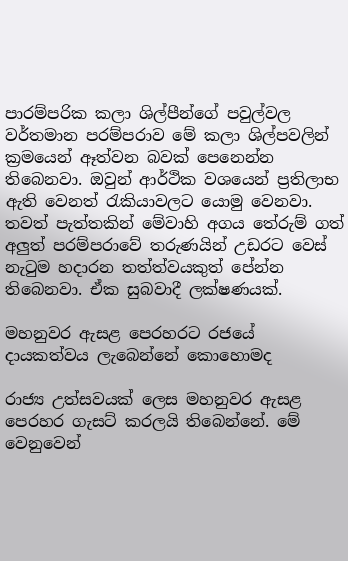පාරම්පරික කලා ශිල්පීන්ගේ පවුල්වල වර්තමාන පරම්පරාව මේ කලා ශිල්පවලින් ක්‍රමයෙන් ඈත්වන බවක් පෙනෙන්න තිබෙනවා. ඔවුන් ආර්ථික වශයෙන් ප්‍රතිලාභ ඇති වෙනත් රැකියාවලට යොමු වෙනවා. තවත් පැත්තකින් මේවාහි අගය තේරුම් ගත් අලුත් පරම්පරාවේ තරුණයින් උඩරට වෙස් නැටුම හදාරන තත්ත්වයකුත් පේන්න තිබෙනවා. ඒක සුබවාදී ලක්ෂණයක්.

මහනුවර ඇසළ පෙරහරට රජයේ දායකත්වය ලැබෙන්නේ කොහොමද

රාජ්‍ය උත්සවයක් ලෙස මහනුවර ඇසළ පෙරහර ගැසට් කරලයි තිබෙන්නේ. මේ වෙනුවෙන්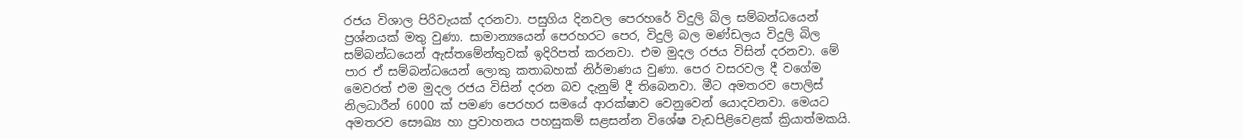රජය විශාල පිරිවැයක් දරනවා. පසුගිය දිනවල පෙරහරේ විදුලි බිල සම්බන්ධයෙන් ප්‍රශ්නයක් මතු වුණා. සාමාන්‍යයෙන් පෙරහරට පෙර, විදුලි බල මණ්ඩලය විදුලි බිල සම්බන්ධයෙන් ඇස්තමේන්තුවක් ඉදිරිපත් කරනවා. එම මුදල රජය විසින් දරනවා. මේ පාර ඒ සම්බන්ධයෙන් ලොකු කතාබහක් නිර්මාණය වුණා. පෙර වසරවල දී වගේම මෙවරත් එම මුදල රජය විසින් දරන බව දැනුම් දී තිබෙනවා. මීට අමතරව පොලිස් නිලධාරීන් 6000 ක් පමණ පෙරහර සමයේ ආරක්ෂාව වෙනුවෙන් යොදවනවා. මෙයට අමතරව සෞඛ්‍ය හා ප්‍රවාහනය පහසුකම් සළසන්න විශේෂ වැඩපිළිවෙළක් ක්‍රියාත්මකයි.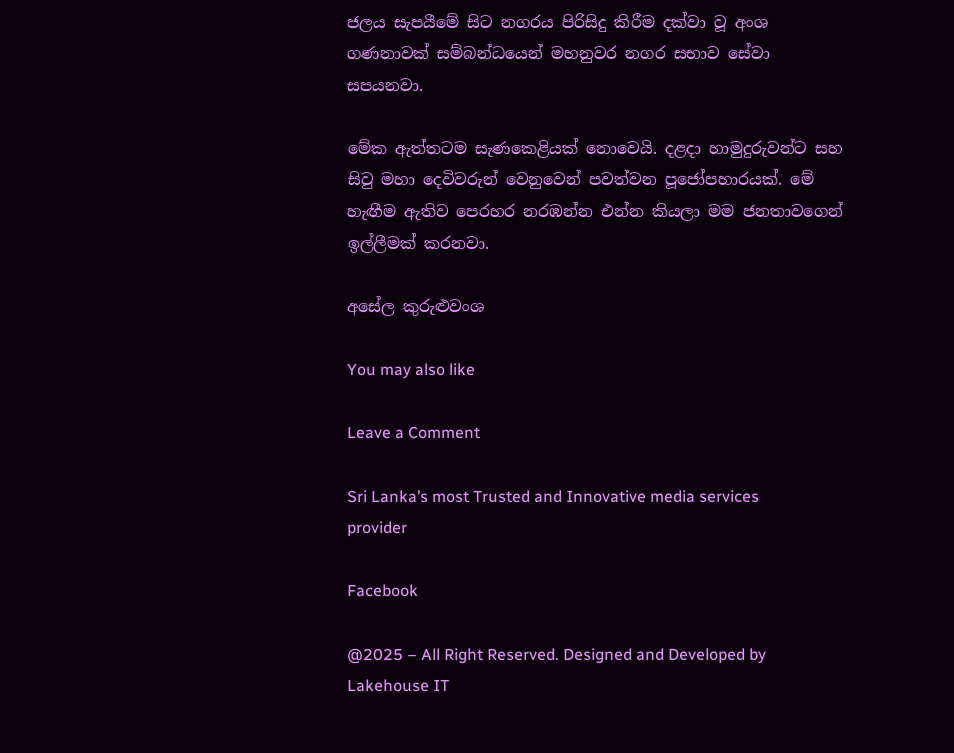ජලය සැපයීමේ සිට නගරය පිරිසිදු කිරීම දක්වා වූ අංශ ගණනාවක් සම්බන්ධයෙන් මහනුවර නගර සභාව සේවා සපයනවා.

මේක ඇත්තටම සැණකෙළියක් නොවෙයි. දළදා හාමුදුරුවන්ට සහ සිවු මහා දෙවිවරුන් වෙනුවෙන් පවත්වන පූජෝපහාරයක්. මේ හැඟීම ඇතිව පෙරහර නරඹන්න එන්න කියලා මම ජනතාවගෙන් ඉල්ලීමක් කරනවා.

අසේල කුරුළුවංශ

You may also like

Leave a Comment

Sri Lanka’s most Trusted and Innovative media services provider

Facebook

@2025 – All Right Reserved. Designed and Developed by Lakehouse IT